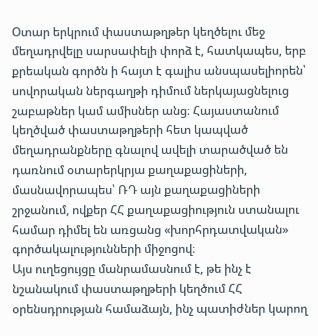Օտար երկրում փաստաթղթեր կեղծելու մեջ մեղադրվելը սարսափելի փորձ է, հատկապես, երբ քրեական գործն ի հայտ է գալիս անսպասելիորեն՝ սովորական ներգաղթի դիմում ներկայացնելուց շաբաթներ կամ ամիսներ անց։ Հայաստանում կեղծված փաստաթղթերի հետ կապված մեղադրանքները գնալով ավելի տարածված են դառնում օտարերկրյա քաղաքացիների, մասնավորապես՝ ՌԴ այն քաղաքացիների շրջանում, ովքեր ՀՀ քաղաքացիություն ստանալու համար դիմել են առցանց «խորհրդատվական» գործակալությունների միջոցով։
Այս ուղեցույցը մանրամասնում է, թե ինչ է նշանակում փաստաթղթերի կեղծում ՀՀ օրենսդրության համաձայն, ինչ պատիժներ կարող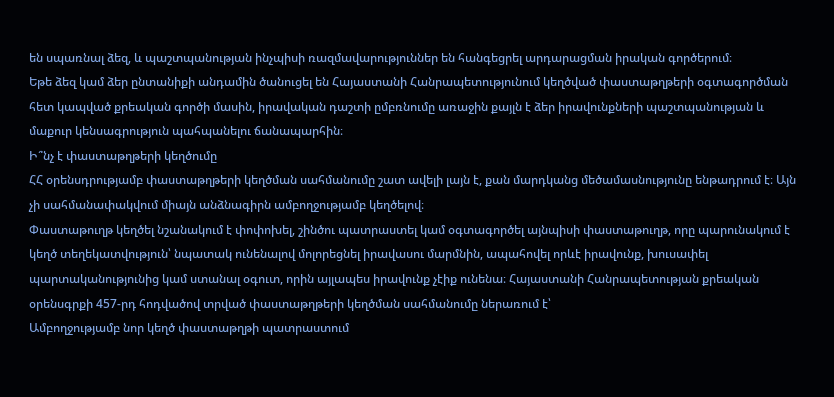են սպառնալ ձեզ, և պաշտպանության ինչպիսի ռազմավարություններ են հանգեցրել արդարացման իրական գործերում։
Եթե ձեզ կամ ձեր ընտանիքի անդամին ծանուցել են Հայաստանի Հանրապետությունում կեղծված փաստաթղթերի օգտագործման հետ կապված քրեական գործի մասին, իրավական դաշտի ըմբռնումը առաջին քայլն է ձեր իրավունքների պաշտպանության և մաքուր կենսագրություն պահպանելու ճանապարհին։
Ի՞նչ է փաստաթղթերի կեղծումը
ՀՀ օրենսդրությամբ փաստաթղթերի կեղծման սահմանումը շատ ավելի լայն է, քան մարդկանց մեծամասնությունը ենթադրում է։ Այն չի սահմանափակվում միայն անձնագիրն ամբողջությամբ կեղծելով։
Փաստաթուղթ կեղծել նշանակում է փոփոխել, շինծու պատրաստել կամ օգտագործել այնպիսի փաստաթուղթ, որը պարունակում է կեղծ տեղեկատվություն՝ նպատակ ունենալով մոլորեցնել իրավասու մարմնին, ապահովել որևէ իրավունք, խուսափել պարտականությունից կամ ստանալ օգուտ, որին այլապես իրավունք չէիք ունենա։ Հայաստանի Հանրապետության քրեական օրենսգրքի 457-րդ հոդվածով տրված փաստաթղթերի կեղծման սահմանումը ներառում է՝
Ամբողջությամբ նոր կեղծ փաստաթղթի պատրաստում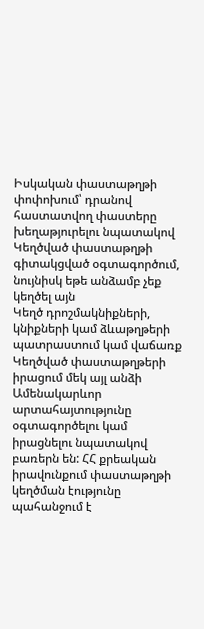Իսկական փաստաթղթի փոփոխում՝ դրանով հաստատվող փաստերը խեղաթյուրելու նպատակով
Կեղծված փաստաթղթի գիտակցված օգտագործում, նույնիսկ եթե անձամբ չեք կեղծել այն
Կեղծ դրոշմակնիքների, կնիքների կամ ձևաթղթերի պատրաստում կամ վաճառք
Կեղծված փաստաթղթերի իրացում մեկ այլ անձի
Ամենակարևոր արտահայտությունը օգտագործելու կամ իրացնելու նպատակով բառերն են: ՀՀ քրեական իրավունքում փաստաթղթի կեղծման էությունը պահանջում է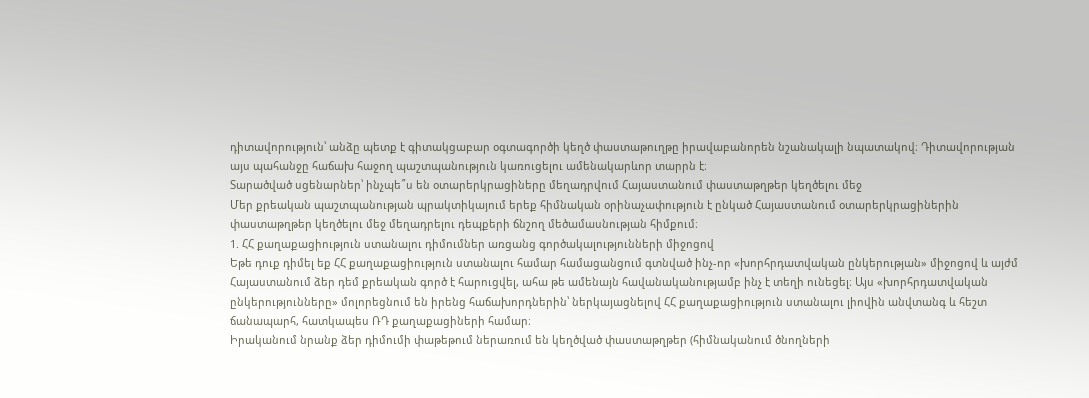դիտավորություն՝ անձը պետք է գիտակցաբար օգտագործի կեղծ փաստաթուղթը իրավաբանորեն նշանակալի նպատակով։ Դիտավորության այս պահանջը հաճախ հաջող պաշտպանություն կառուցելու ամենակարևոր տարրն է։
Տարածված սցենարներ՝ ինչպե՞ս են օտարերկրացիները մեղադրվում Հայաստանում փաստաթղթեր կեղծելու մեջ
Մեր քրեական պաշտպանության պրակտիկայում երեք հիմնական օրինաչափություն է ընկած Հայաստանում օտարերկրացիներին փաստաթղթեր կեղծելու մեջ մեղադրելու դեպքերի ճնշող մեծամասնության հիմքում։
1. ՀՀ քաղաքացիություն ստանալու դիմումներ առցանց գործակալությունների միջոցով
Եթե դուք դիմել եք ՀՀ քաղաքացիություն ստանալու համար համացանցում գտնված ինչ-որ «խորհրդատվական ընկերության» միջոցով և այժմ Հայաստանում ձեր դեմ քրեական գործ է հարուցվել, ահա թե ամենայն հավանականությամբ ինչ է տեղի ունեցել։ Այս «խորհրդատվական ընկերությունները» մոլորեցնում են իրենց հաճախորդներին՝ ներկայացնելով ՀՀ քաղաքացիություն ստանալու լիովին անվտանգ և հեշտ ճանապարհ, հատկապես ՌԴ քաղաքացիների համար։
Իրականում նրանք ձեր դիմումի փաթեթում ներառում են կեղծված փաստաթղթեր (հիմնականում ծնողների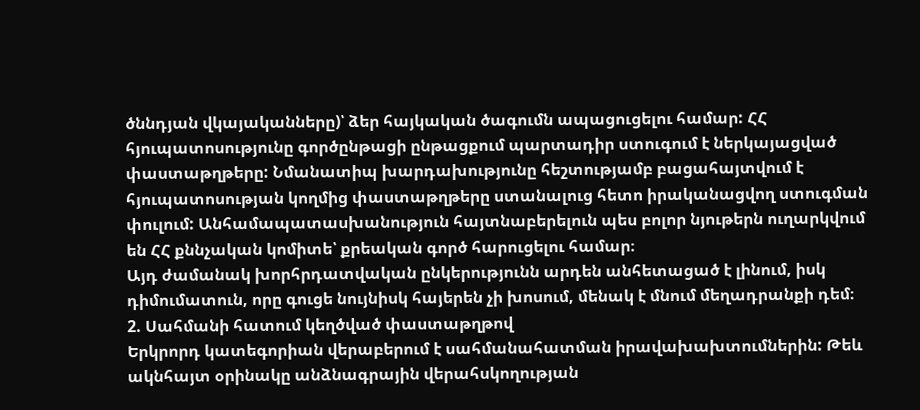ծննդյան վկայականները)՝ ձեր հայկական ծագումն ապացուցելու համար: ՀՀ հյուպատոսությունը գործընթացի ընթացքում պարտադիր ստուգում է ներկայացված փաստաթղթերը: Նմանատիպ խարդախությունը հեշտությամբ բացահայտվում է հյուպատոսության կողմից փաստաթղթերը ստանալուց հետո իրականացվող ստուգման փուլում: Անհամապատասխանություն հայտնաբերելուն պես բոլոր նյութերն ուղարկվում են ՀՀ քննչական կոմիտե՝ քրեական գործ հարուցելու համար։
Այդ ժամանակ խորհրդատվական ընկերությունն արդեն անհետացած է լինում, իսկ դիմումատուն, որը գուցե նույնիսկ հայերեն չի խոսում, մենակ է մնում մեղադրանքի դեմ։
2. Սահմանի հատում կեղծված փաստաթղթով
Երկրորդ կատեգորիան վերաբերում է սահմանահատման իրավախախտումներին: Թեև ակնհայտ օրինակը անձնագրային վերահսկողության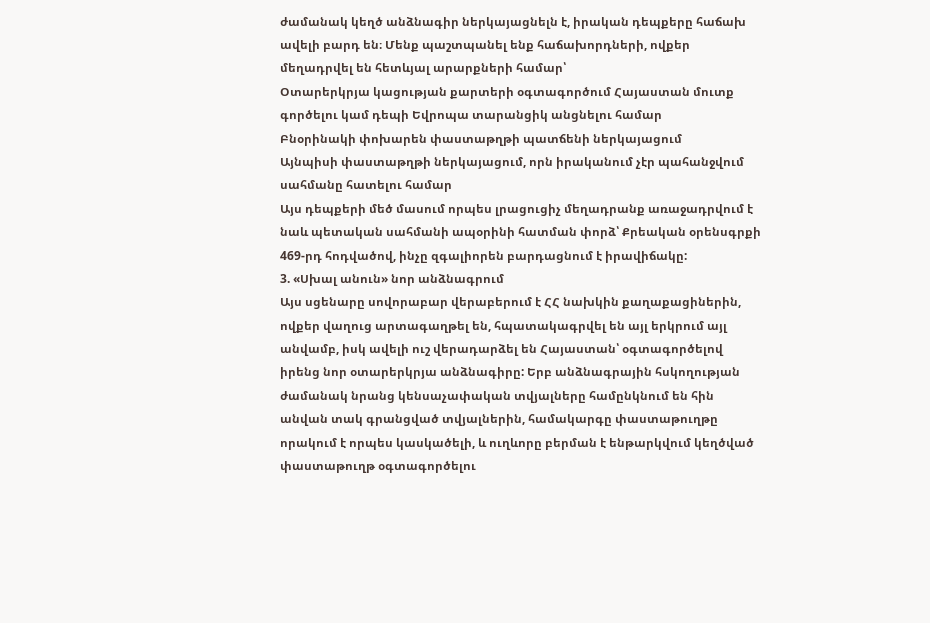ժամանակ կեղծ անձնագիր ներկայացնելն է, իրական դեպքերը հաճախ ավելի բարդ են։ Մենք պաշտպանել ենք հաճախորդների, ովքեր մեղադրվել են հետևյալ արարքների համար՝
Օտարերկրյա կացության քարտերի օգտագործում Հայաստան մուտք գործելու կամ դեպի Եվրոպա տարանցիկ անցնելու համար
Բնօրինակի փոխարեն փաստաթղթի պատճենի ներկայացում
Այնպիսի փաստաթղթի ներկայացում, որն իրականում չէր պահանջվում սահմանը հատելու համար
Այս դեպքերի մեծ մասում որպես լրացուցիչ մեղադրանք առաջադրվում է նաև պետական սահմանի ապօրինի հատման փորձ՝ Քրեական օրենսգրքի 469-րդ հոդվածով, ինչը զգալիորեն բարդացնում է իրավիճակը:
3. «Սխալ անուն» նոր անձնագրում
Այս սցենարը սովորաբար վերաբերում է ՀՀ նախկին քաղաքացիներին, ովքեր վաղուց արտագաղթել են, հպատակագրվել են այլ երկրում այլ անվամբ, իսկ ավելի ուշ վերադարձել են Հայաստան՝ օգտագործելով իրենց նոր օտարերկրյա անձնագիրը: Երբ անձնագրային հսկողության ժամանակ նրանց կենսաչափական տվյալները համընկնում են հին անվան տակ գրանցված տվյալներին, համակարգը փաստաթուղթը որակում է որպես կասկածելի, և ուղևորը բերման է ենթարկվում կեղծված փաստաթուղթ օգտագործելու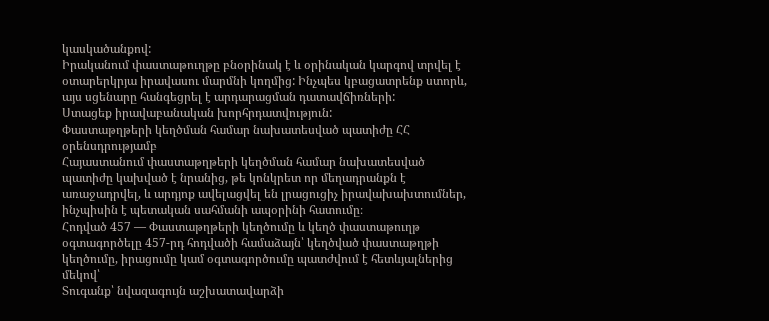կասկածանքով:
Իրականում փաստաթուղթը բնօրինակ է և օրինական կարգով տրվել է օտարերկրյա իրավասու մարմնի կողմից: Ինչպես կբացատրենք ստորև, այս սցենարը հանգեցրել է արդարացման դատավճիռների:
Ստացեք իրավաբանական խորհրդատվություն:
Փաստաթղթերի կեղծման համար նախատեսված պատիժը ՀՀ օրենսդրությամբ
Հայաստանում փաստաթղթերի կեղծման համար նախատեսված պատիժը կախված է նրանից, թե կոնկրետ որ մեղադրանքն է առաջադրվել, և արդյոք ավելացվել են լրացուցիչ իրավախախտումներ, ինչպիսին է պետական սահմանի ապօրինի հատումը։
Հոդված 457 — Փաստաթղթերի կեղծումը և կեղծ փաստաթուղթ օգտագործելը 457-րդ հոդվածի համաձայն՝ կեղծված փաստաթղթի կեղծումը, իրացումը կամ օգտագործումը պատժվում է հետևյալներից մեկով՝
Տուգանք՝ նվազագույն աշխատավարձի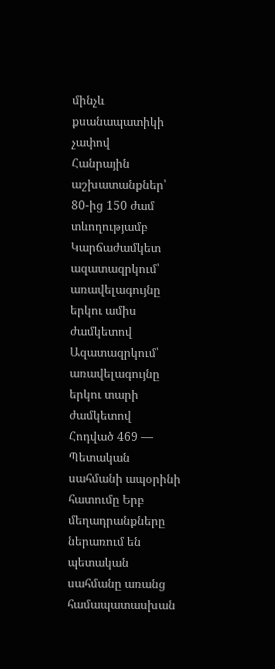մինչև քսանապատիկի չափով
Հանրային աշխատանքներ՝ 80-ից 150 ժամ տևողությամբ
Կարճաժամկետ ազատազրկում՝ առավելագույնը երկու ամիս ժամկետով
Ազատազրկում՝ առավելագույնը երկու տարի ժամկետով
Հոդված 469 — Պետական սահմանի ապօրինի հատումը Երբ մեղադրանքները ներառում են պետական սահմանը առանց համապատասխան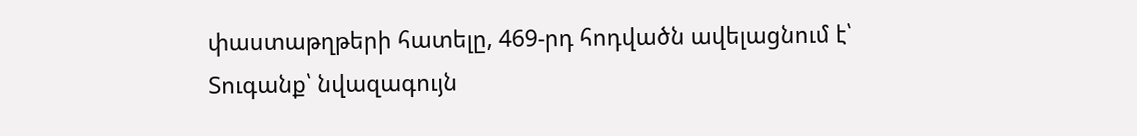փաստաթղթերի հատելը, 469-րդ հոդվածն ավելացնում է՝
Տուգանք՝ նվազագույն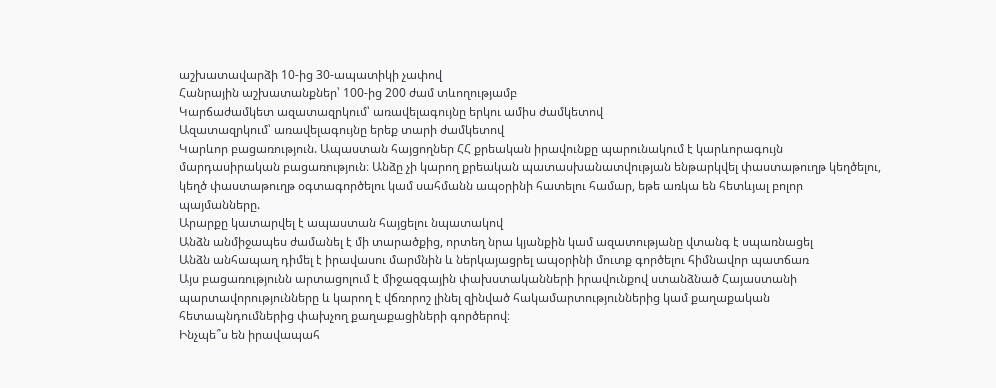աշխատավարձի 10-ից 30-ապատիկի չափով
Հանրային աշխատանքներ՝ 100-ից 200 ժամ տևողությամբ
Կարճաժամկետ ազատազրկում՝ առավելագույնը երկու ամիս ժամկետով
Ազատազրկում՝ առավելագույնը երեք տարի ժամկետով
Կարևոր բացառություն. Ապաստան հայցողներ ՀՀ քրեական իրավունքը պարունակում է կարևորագույն մարդասիրական բացառություն։ Անձը չի կարող քրեական պատասխանատվության ենթարկվել փաստաթուղթ կեղծելու, կեղծ փաստաթուղթ օգտագործելու կամ սահմանն ապօրինի հատելու համար, եթե առկա են հետևյալ բոլոր պայմանները.
Արարքը կատարվել է ապաստան հայցելու նպատակով
Անձն անմիջապես ժամանել է մի տարածքից, որտեղ նրա կյանքին կամ ազատությանը վտանգ է սպառնացել
Անձն անհապաղ դիմել է իրավասու մարմնին և ներկայացրել ապօրինի մուտք գործելու հիմնավոր պատճառ
Այս բացառությունն արտացոլում է միջազգային փախստականների իրավունքով ստանձնած Հայաստանի պարտավորությունները և կարող է վճռորոշ լինել զինված հակամարտություններից կամ քաղաքական հետապնդումներից փախչող քաղաքացիների գործերով։
Ինչպե՞ս են իրավապահ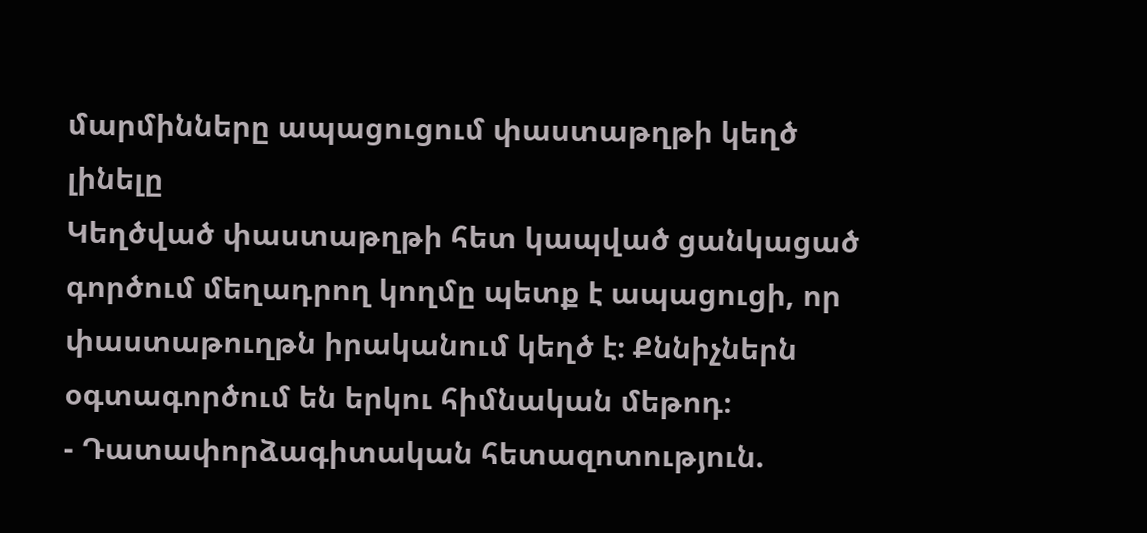մարմինները ապացուցում փաստաթղթի կեղծ լինելը
Կեղծված փաստաթղթի հետ կապված ցանկացած գործում մեղադրող կողմը պետք է ապացուցի, որ փաստաթուղթն իրականում կեղծ է։ Քննիչներն օգտագործում են երկու հիմնական մեթոդ։
- Դատափորձագիտական հետազոտություն.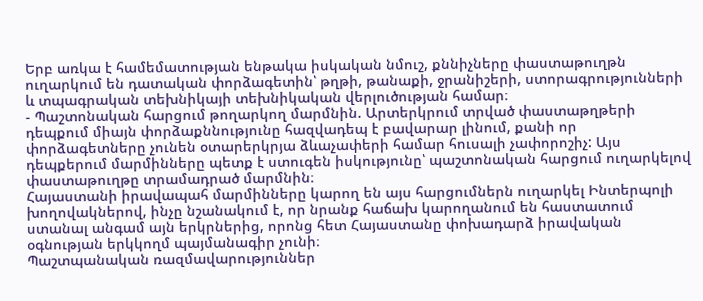Երբ առկա է համեմատության ենթակա իսկական նմուշ, քննիչները փաստաթուղթն ուղարկում են դատական փորձագետին՝ թղթի, թանաքի, ջրանիշերի, ստորագրությունների և տպագրական տեխնիկայի տեխնիկական վերլուծության համար։
- Պաշտոնական հարցում թողարկող մարմնին. Արտերկրում տրված փաստաթղթերի դեպքում միայն փորձաքննությունը հազվադեպ է բավարար լինում, քանի որ փորձագետները չունեն օտարերկրյա ձևաչափերի համար հուսալի չափորոշիչ: Այս դեպքերում մարմինները պետք է ստուգեն իսկությունը՝ պաշտոնական հարցում ուղարկելով փաստաթուղթը տրամադրած մարմնին։
Հայաստանի իրավապահ մարմինները կարող են այս հարցումներն ուղարկել Ինտերպոլի խողովակներով, ինչը նշանակում է, որ նրանք հաճախ կարողանում են հաստատում ստանալ անգամ այն երկրներից, որոնց հետ Հայաստանը փոխադարձ իրավական օգնության երկկողմ պայմանագիր չունի։
Պաշտպանական ռազմավարություններ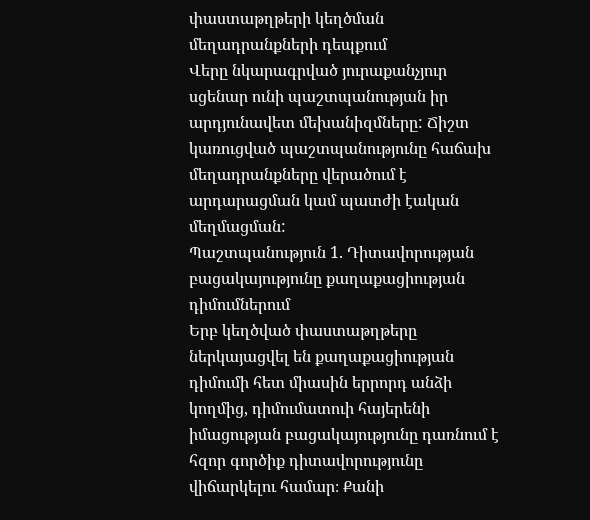փաստաթղթերի կեղծման մեղադրանքների դեպքում
Վերը նկարագրված յուրաքանչյուր սցենար ունի պաշտպանության իր արդյունավետ մեխանիզմները: Ճիշտ կառուցված պաշտպանությունը հաճախ մեղադրանքները վերածում է արդարացման կամ պատժի էական մեղմացման:
Պաշտպանություն 1. Դիտավորության բացակայությունը քաղաքացիության դիմումներում
Երբ կեղծված փաստաթղթերը ներկայացվել են քաղաքացիության դիմումի հետ միասին երրորդ անձի կողմից, դիմումատուի հայերենի իմացության բացակայությունը դառնում է հզոր գործիք դիտավորությունը վիճարկելու համար։ Քանի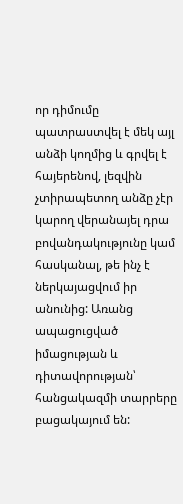որ դիմումը պատրաստվել է մեկ այլ անձի կողմից և գրվել է հայերենով, լեզվին չտիրապետող անձը չէր կարող վերանայել դրա բովանդակությունը կամ հասկանալ, թե ինչ է ներկայացվում իր անունից: Առանց ապացուցված իմացության և դիտավորության՝ հանցակազմի տարրերը բացակայում են: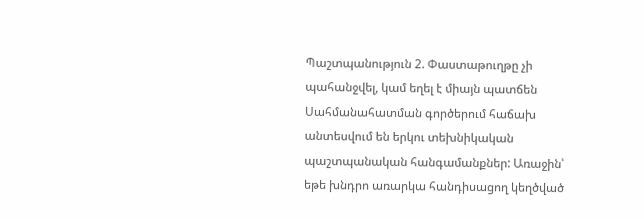Պաշտպանություն 2. Փաստաթուղթը չի պահանջվել, կամ եղել է միայն պատճեն
Սահմանահատման գործերում հաճախ անտեսվում են երկու տեխնիկական պաշտպանական հանգամանքներ: Առաջին՝ եթե խնդրո առարկա հանդիսացող կեղծված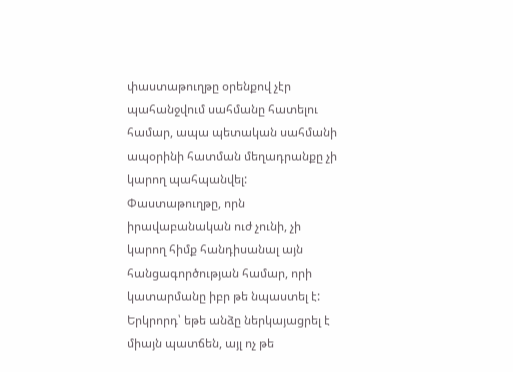փաստաթուղթը օրենքով չէր պահանջվում սահմանը հատելու համար, ապա պետական սահմանի ապօրինի հատման մեղադրանքը չի կարող պահպանվել: Փաստաթուղթը, որն իրավաբանական ուժ չունի, չի կարող հիմք հանդիսանալ այն հանցագործության համար, որի կատարմանը իբր թե նպաստել է:
Երկրորդ՝ եթե անձը ներկայացրել է միայն պատճեն, այլ ոչ թե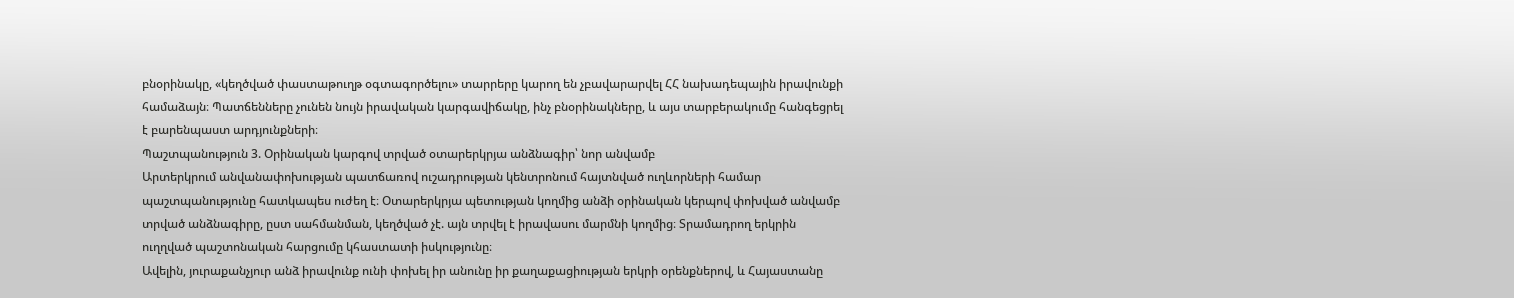բնօրինակը, «կեղծված փաստաթուղթ օգտագործելու» տարրերը կարող են չբավարարվել ՀՀ նախադեպային իրավունքի համաձայն։ Պատճենները չունեն նույն իրավական կարգավիճակը, ինչ բնօրինակները, և այս տարբերակումը հանգեցրել է բարենպաստ արդյունքների։
Պաշտպանություն 3. Օրինական կարգով տրված օտարերկրյա անձնագիր՝ նոր անվամբ
Արտերկրում անվանափոխության պատճառով ուշադրության կենտրոնում հայտնված ուղևորների համար պաշտպանությունը հատկապես ուժեղ է։ Օտարերկրյա պետության կողմից անձի օրինական կերպով փոխված անվամբ տրված անձնագիրը, ըստ սահմանման, կեղծված չէ. այն տրվել է իրավասու մարմնի կողմից։ Տրամադրող երկրին ուղղված պաշտոնական հարցումը կհաստատի իսկությունը։
Ավելին, յուրաքանչյուր անձ իրավունք ունի փոխել իր անունը իր քաղաքացիության երկրի օրենքներով, և Հայաստանը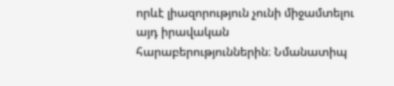որևէ լիազորություն չունի միջամտելու այդ իրավական հարաբերություններին։ Նմանատիպ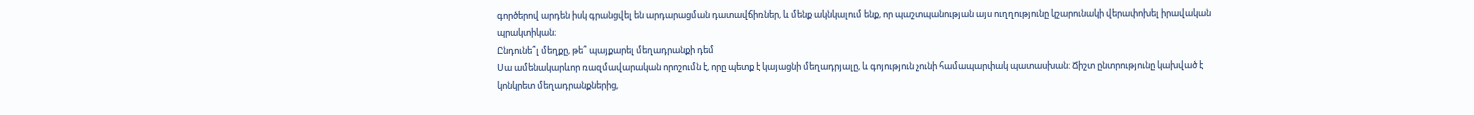գործերով արդեն իսկ գրանցվել են արդարացման դատավճիռներ, և մենք ակնկալում ենք, որ պաշտպանության այս ուղղությունը կշարունակի վերափոխել իրավական պրակտիկան։
Ընդունե՞լ մեղքը, թե՞ պայքարել մեղադրանքի դեմ
Սա ամենակարևոր ռազմավարական որոշումն է, որը պետք է կայացնի մեղադրյալը, և գոյություն չունի համապարփակ պատասխան: Ճիշտ ընտրությունը կախված է կոնկրետ մեղադրանքներից,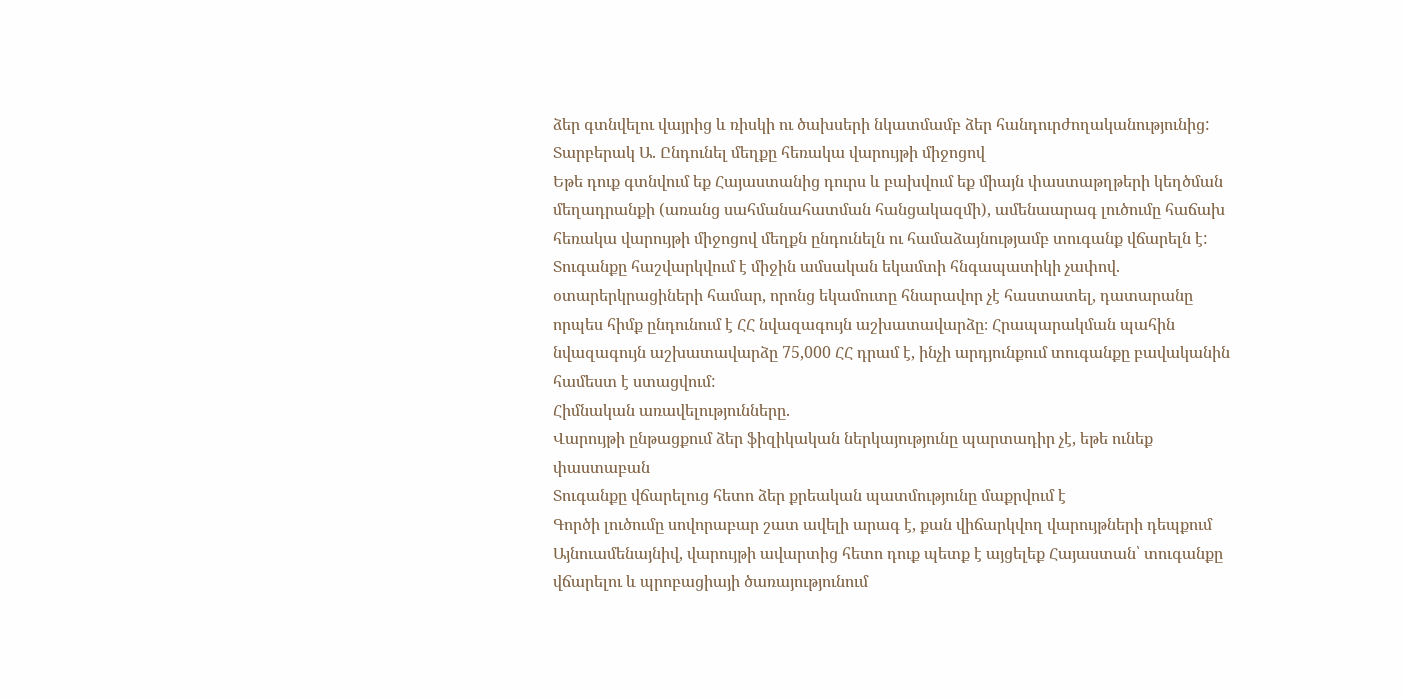ձեր գտնվելու վայրից և ռիսկի ու ծախսերի նկատմամբ ձեր հանդուրժողականությունից:
Տարբերակ Ա. Ընդունել մեղքը հեռակա վարույթի միջոցով
Եթե դուք գտնվում եք Հայաստանից դուրս և բախվում եք միայն փաստաթղթերի կեղծման մեղադրանքի (առանց սահմանահատման հանցակազմի), ամենաարագ լուծումը հաճախ հեռակա վարույթի միջոցով մեղքն ընդունելն ու համաձայնությամբ տուգանք վճարելն է: Տուգանքը հաշվարկվում է միջին ամսական եկամտի հնգապատիկի չափով. օտարերկրացիների համար, որոնց եկամուտը հնարավոր չէ հաստատել, դատարանը որպես հիմք ընդունում է ՀՀ նվազագույն աշխատավարձը։ Հրապարակման պահին նվազագույն աշխատավարձը 75,000 ՀՀ դրամ է, ինչի արդյունքում տուգանքը բավականին համեստ է ստացվում:
Հիմնական առավելությունները.
Վարույթի ընթացքում ձեր ֆիզիկական ներկայությունը պարտադիր չէ, եթե ունեք փաստաբան
Տուգանքը վճարելուց հետո ձեր քրեական պատմությունը մաքրվում է
Գործի լուծումը սովորաբար շատ ավելի արագ է, քան վիճարկվող վարույթների դեպքում
Այնուամենայնիվ, վարույթի ավարտից հետո դուք պետք է այցելեք Հայաստան՝ տուգանքը վճարելու և պրոբացիայի ծառայությունում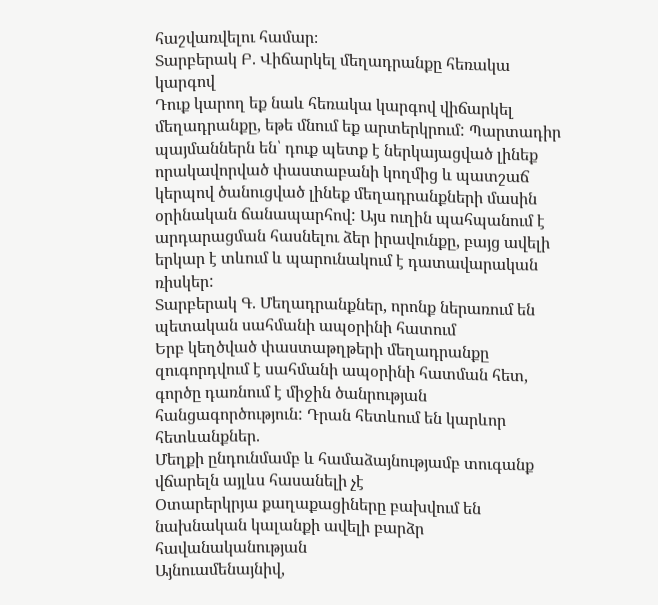հաշվառվելու համար։
Տարբերակ Բ. Վիճարկել մեղադրանքը հեռակա կարգով
Դուք կարող եք նաև հեռակա կարգով վիճարկել մեղադրանքը, եթե մնում եք արտերկրում: Պարտադիր պայմաններն են՝ դուք պետք է ներկայացված լինեք որակավորված փաստաբանի կողմից և պատշաճ կերպով ծանուցված լինեք մեղադրանքների մասին օրինական ճանապարհով: Այս ուղին պահպանում է արդարացման հասնելու ձեր իրավունքը, բայց ավելի երկար է տևում և պարունակում է դատավարական ռիսկեր:
Տարբերակ Գ. Մեղադրանքներ, որոնք ներառում են պետական սահմանի ապօրինի հատում
Երբ կեղծված փաստաթղթերի մեղադրանքը զուգորդվում է սահմանի ապօրինի հատման հետ, գործը դառնում է միջին ծանրության հանցագործություն: Դրան հետևում են կարևոր հետևանքներ.
Մեղքի ընդունմամբ և համաձայնությամբ տուգանք վճարելն այլևս հասանելի չէ
Օտարերկրյա քաղաքացիները բախվում են նախնական կալանքի ավելի բարձր հավանականության
Այնուամենայնիվ,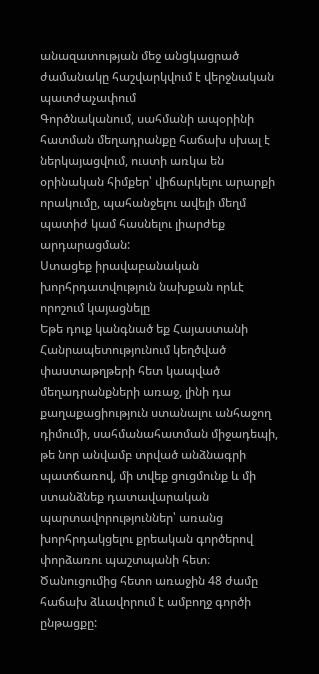անազատության մեջ անցկացրած ժամանակը հաշվարկվում է վերջնական պատժաչափում
Գործնականում, սահմանի ապօրինի հատման մեղադրանքը հաճախ սխալ է ներկայացվում, ուստի առկա են օրինական հիմքեր՝ վիճարկելու արարքի որակումը, պահանջելու ավելի մեղմ պատիժ կամ հասնելու լիարժեք արդարացման:
Ստացեք իրավաբանական խորհրդատվություն նախքան որևէ որոշում կայացնելը
Եթե դուք կանգնած եք Հայաստանի Հանրապետությունում կեղծված փաստաթղթերի հետ կապված մեղադրանքների առաջ, լինի դա քաղաքացիություն ստանալու անհաջող դիմումի, սահմանահատման միջադեպի, թե նոր անվամբ տրված անձնագրի պատճառով, մի տվեք ցուցմունք և մի ստանձնեք դատավարական պարտավորություններ՝ առանց խորհրդակցելու քրեական գործերով փորձառու պաշտպանի հետ։ Ծանուցումից հետո առաջին 48 ժամը հաճախ ձևավորում է ամբողջ գործի ընթացքը: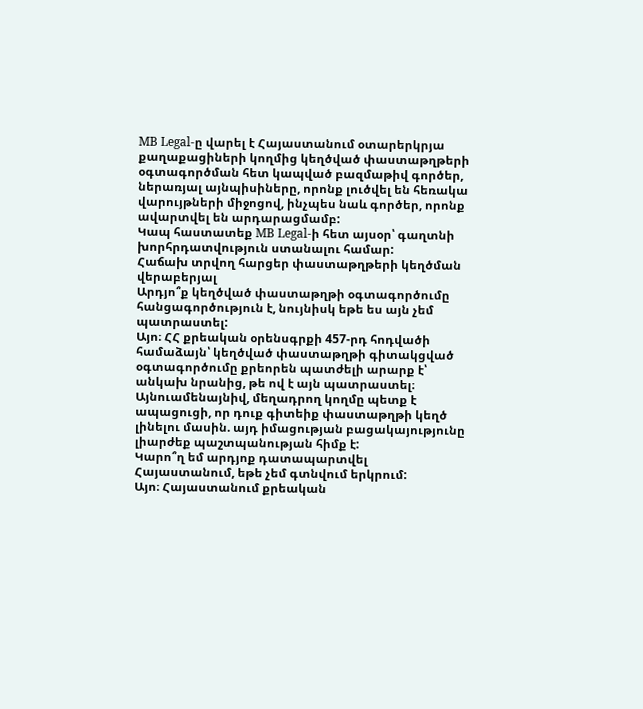MB Legal-ը վարել է Հայաստանում օտարերկրյա քաղաքացիների կողմից կեղծված փաստաթղթերի օգտագործման հետ կապված բազմաթիվ գործեր, ներառյալ այնպիսիները, որոնք լուծվել են հեռակա վարույթների միջոցով, ինչպես նաև գործեր, որոնք ավարտվել են արդարացմամբ:
Կապ հաստատեք MB Legal-ի հետ այսօր՝ գաղտնի խորհրդատվություն ստանալու համար:
Հաճախ տրվող հարցեր փաստաթղթերի կեղծման վերաբերյալ
Արդյո՞ք կեղծված փաստաթղթի օգտագործումը հանցագործություն է, նույնիսկ եթե ես այն չեմ պատրաստել:
Այո։ ՀՀ քրեական օրենսգրքի 457-րդ հոդվածի համաձայն՝ կեղծված փաստաթղթի գիտակցված օգտագործումը քրեորեն պատժելի արարք է՝ անկախ նրանից, թե ով է այն պատրաստել։ Այնուամենայնիվ, մեղադրող կողմը պետք է ապացուցի, որ դուք գիտեիք փաստաթղթի կեղծ լինելու մասին. այդ իմացության բացակայությունը լիարժեք պաշտպանության հիմք է:
Կարո՞ղ եմ արդյոք դատապարտվել Հայաստանում, եթե չեմ գտնվում երկրում:
Այո։ Հայաստանում քրեական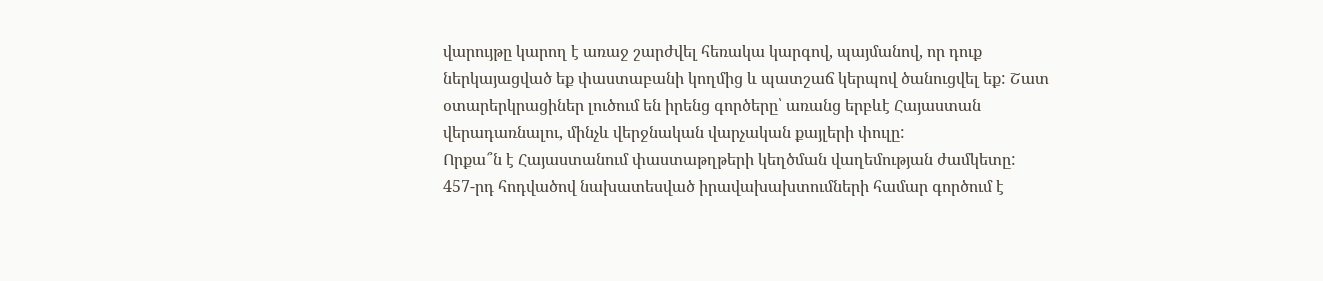վարույթը կարող է առաջ շարժվել հեռակա կարգով, պայմանով, որ դուք ներկայացված եք փաստաբանի կողմից և պատշաճ կերպով ծանուցվել եք: Շատ օտարերկրացիներ լուծում են իրենց գործերը՝ առանց երբևէ Հայաստան վերադառնալու, մինչև վերջնական վարչական քայլերի փուլը:
Որքա՞ն է Հայաստանում փաստաթղթերի կեղծման վաղեմության ժամկետը:
457-րդ հոդվածով նախատեսված իրավախախտումների համար գործում է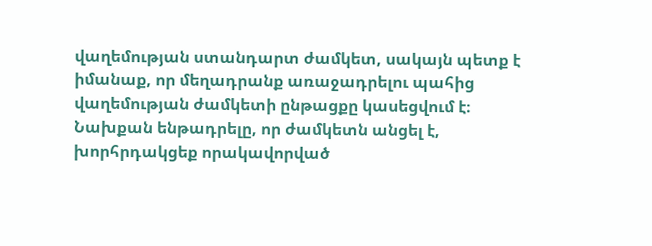վաղեմության ստանդարտ ժամկետ, սակայն պետք է իմանաք, որ մեղադրանք առաջադրելու պահից վաղեմության ժամկետի ընթացքը կասեցվում է։ Նախքան ենթադրելը, որ ժամկետն անցել է, խորհրդակցեք որակավորված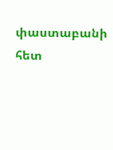փաստաբանի հետ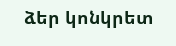ձեր կոնկրետ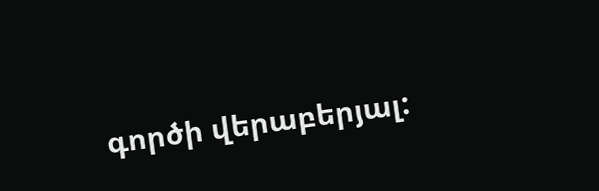գործի վերաբերյալ: